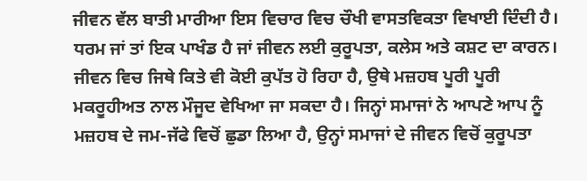ਜੀਵਨ ਵੱਲ ਬਾਤੀ ਮਾਰੀਆ ਇਸ ਵਿਚਾਰ ਵਿਚ ਚੌਖੀ ਵਾਸਤਵਿਕਤਾ ਵਿਖਾਈ ਦਿੰਦੀ ਹੈ। ਧਰਮ ਜਾਂ ਤਾਂ ਇਕ ਪਾਖੰਡ ਹੈ ਜਾਂ ਜੀਵਨ ਲਈ ਕੁਰੂਪਤਾ, ਕਲੇਸ ਅਤੇ ਕਸ਼ਟ ਦਾ ਕਾਰਨ। ਜੀਵਨ ਵਿਚ ਜਿਥੇ ਕਿਤੇ ਵੀ ਕੋਈ ਕੁਪੱਤ ਹੋ ਰਿਹਾ ਹੈ, ਉਥੇ ਮਜ਼ਹਬ ਪੂਰੀ ਪੂਰੀ ਮਕਰੂਹੀਅਤ ਨਾਲ ਮੌਜੂਦ ਵੇਖਿਆ ਜਾ ਸਕਦਾ ਹੈ। ਜਿਨ੍ਹਾਂ ਸਮਾਜਾਂ ਨੇ ਆਪਣੇ ਆਪ ਨੂੰ ਮਜ਼ਹਬ ਦੇ ਜਮ-ਜੱਫੇ ਵਿਚੋਂ ਛੁਡਾ ਲਿਆ ਹੈ, ਉਨ੍ਹਾਂ ਸਮਾਜਾਂ ਦੇ ਜੀਵਨ ਵਿਚੋਂ ਕੁਰੂਪਤਾ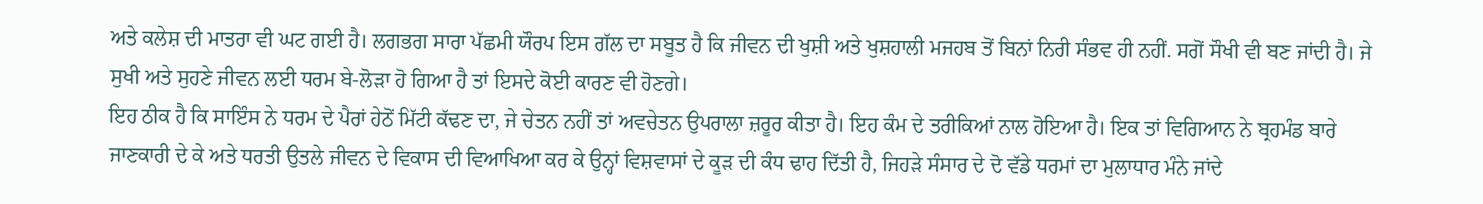ਅਤੇ ਕਲੇਸ਼ ਦੀ ਮਾਤਰਾ ਵੀ ਘਟ ਗਈ ਹੈ। ਲਗਭਗ ਸਾਰਾ ਪੱਛਮੀ ਯੌਰਪ ਇਸ ਗੱਲ ਦਾ ਸਬੂਤ ਹੈ ਕਿ ਜੀਵਨ ਦੀ ਖੁਸ਼ੀ ਅਤੇ ਖੁਸ਼ਹਾਲੀ ਮਜਹਬ ਤੋਂ ਬਿਨਾਂ ਨਿਰੀ ਸੰਭਵ ਹੀ ਨਹੀਂ. ਸਗੋਂ ਸੌਖੀ ਵੀ ਬਣ ਜਾਂਦੀ ਹੈ। ਜੇ ਸੁਖੀ ਅਤੇ ਸੁਹਣੇ ਜੀਵਨ ਲਈ ਧਰਮ ਬੇ-ਲੋੜਾ ਹੋ ਗਿਆ ਹੈ ਤਾਂ ਇਸਦੇ ਕੋਈ ਕਾਰਣ ਵੀ ਹੋਣਗੇ।
ਇਹ ਠੀਕ ਹੈ ਕਿ ਸਾਇੰਸ ਨੇ ਧਰਮ ਦੇ ਪੈਰਾਂ ਹੇਠੋਂ ਮਿੱਟੀ ਕੱਢਣ ਦਾ, ਜੇ ਚੇਤਨ ਨਹੀਂ ਤਾਂ ਅਵਚੇਤਨ ਉਪਰਾਲਾ ਜ਼ਰੂਰ ਕੀਤਾ ਹੈ। ਇਹ ਕੰਮ ਦੇ ਤਰੀਕਿਆਂ ਨਾਲ ਹੋਇਆ ਹੈ। ਇਕ ਤਾਂ ਵਿਗਿਆਨ ਨੇ ਬ੍ਰਹਮੰਡ ਬਾਰੇ ਜਾਣਕਾਰੀ ਦੇ ਕੇ ਅਤੇ ਧਰਤੀ ਉਤਲੇ ਜੀਵਨ ਦੇ ਵਿਕਾਸ ਦੀ ਵਿਆਖਿਆ ਕਰ ਕੇ ਉਨ੍ਹਾਂ ਵਿਸ਼ਵਾਸਾਂ ਦੇ ਕੂੜ ਦੀ ਕੰਧ ਢਾਹ ਦਿੱਤੀ ਹੈ, ਜਿਹੜੇ ਸੰਸਾਰ ਦੇ ਦੋ ਵੱਡੇ ਧਰਮਾਂ ਦਾ ਮੁਲਾਧਾਰ ਮੰਨੇ ਜਾਂਦੇ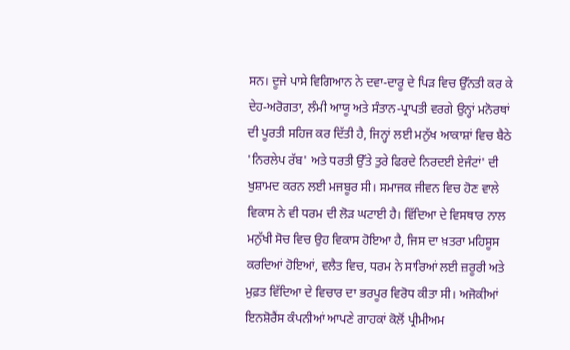ਸਨ। ਦੂਜੇ ਪਾਸੇ ਵਿਗਿਆਨ ਨੇ ਦਵਾ-ਦਾਰੂ ਦੇ ਪਿੜ ਵਿਚ ਉੱਨਤੀ ਕਰ ਕੇ ਦੇਹ-ਅਰੋਗਤਾ, ਲੰਮੀ ਆਯੂ ਅਤੇ ਸੰਤਾਨ-ਪ੍ਰਾਪਤੀ ਵਰਗੇ ਉਨ੍ਹਾਂ ਮਨੋਰਥਾਂ ਦੀ ਪੂਰਤੀ ਸਹਿਜ ਕਰ ਦਿੱਤੀ ਹੈ, ਜਿਨ੍ਹਾਂ ਲਈ ਮਨੁੱਖ ਆਕਾਸ਼ਾਂ ਵਿਚ ਬੈਠੇ 'ਨਿਰਲੇਪ ਰੱਬ' ਅਤੇ ਧਰਤੀ ਉੱਤੇ ਤੁਰੇ ਫਿਰਦੇ ਨਿਰਦਈ ਏਜੰਟਾਂ' ਦੀ ਖੁਸ਼ਾਮਦ ਕਰਨ ਲਈ ਮਜਬੂਰ ਸੀ। ਸਮਾਜਕ ਜੀਵਨ ਵਿਚ ਹੋਣ ਵਾਲੇ ਵਿਕਾਸ ਨੇ ਵੀ ਧਰਮ ਦੀ ਲੋੜ ਘਟਾਈ ਹੈ। ਵਿੱਦਿਆ ਦੇ ਵਿਸਥਾਰ ਨਾਲ ਮਨੁੱਖੀ ਸੋਚ ਵਿਚ ਉਹ ਵਿਕਾਸ ਹੋਇਆ ਹੈ, ਜਿਸ ਦਾ ਖ਼ਤਰਾ ਮਹਿਸੂਸ ਕਰਦਿਆਂ ਹੋਇਆਂ, ਵਲੈਤ ਵਿਚ, ਧਰਮ ਨੇ ਸਾਰਿਆਂ ਲਈ ਜ਼ਰੂਰੀ ਅਤੇ ਮੁਫ਼ਤ ਵਿੱਦਿਆ ਦੇ ਵਿਚਾਰ ਦਾ ਭਰਪੂਰ ਵਿਰੋਧ ਕੀਤਾ ਸੀ। ਅਜੋਕੀਆਂ ਇਨਸ਼ੋਰੈਂਸ ਕੰਪਨੀਆਂ ਆਪਣੇ ਗਾਹਕਾਂ ਕੋਲੋਂ ਪ੍ਰੀਮੀਅਮ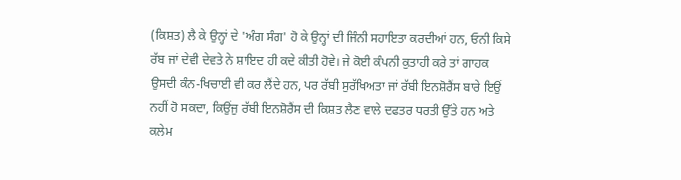(ਕਿਸ਼ਤ) ਲੈ ਕੇ ਉਨ੍ਹਾਂ ਦੇ 'ਅੰਗ ਸੰਗ' ਹੋ ਕੇ ਉਨ੍ਹਾਂ ਦੀ ਜਿੰਨੀ ਸਹਾਇਤਾ ਕਰਦੀਆਂ ਹਨ, ਓਨੀ ਕਿਸੇ ਰੱਬ ਜਾਂ ਦੇਵੀ ਦੇਵਤੇ ਨੇ ਸ਼ਾਇਦ ਹੀ ਕਦੇ ਕੀਤੀ ਹੋਵੇ। ਜੇ ਕੋਈ ਕੰਪਨੀ ਕੁਤਾਹੀ ਕਰੇ ਤਾਂ ਗਾਹਕ ਉਸਦੀ ਕੰਨ-ਖਿਚਾਈ ਵੀ ਕਰ ਲੈਂਦੇ ਹਨ, ਪਰ ਰੱਬੀ ਸੁਰੱਖਿਅਤਾ ਜਾਂ ਰੱਬੀ ਇਨਸ਼ੋਰੈਂਸ ਬਾਰੇ ਇਉਂ ਨਹੀਂ ਹੋ ਸਕਦਾ, ਕਿਉਂਜੁ ਰੱਬੀ ਇਨਸ਼ੋਰੈਂਸ ਦੀ ਕਿਸ਼ਤ ਲੈਣ ਵਾਲੇ ਦਫਤਰ ਧਰਤੀ ਉੱਤੇ ਹਨ ਅਤੇ ਕਲੇਮ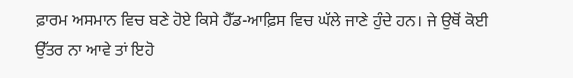ਫ਼ਾਰਮ ਅਸਮਾਨ ਵਿਚ ਬਣੇ ਹੋਏ ਕਿਸੇ ਹੈੱਡ-ਆਫ਼ਿਸ ਵਿਚ ਘੱਲੇ ਜਾਣੇ ਹੁੰਦੇ ਹਨ। ਜੇ ਉਥੋਂ ਕੋਈ ਉੱਤਰ ਨਾ ਆਵੇ ਤਾਂ ਇਹੋ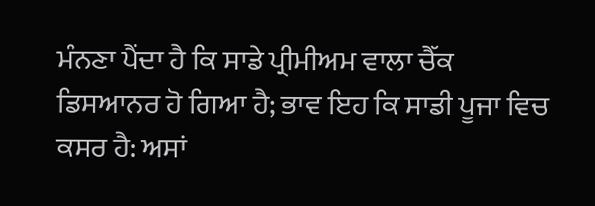ਮੰਨਣਾ ਪੈਂਦਾ ਹੈ ਕਿ ਸਾਡੇ ਪ੍ਰੀਮੀਅਮ ਵਾਲਾ ਚੈੱਕ ਡਿਸਆਨਰ ਹੋ ਗਿਆ ਹੈ; ਭਾਵ ਇਹ ਕਿ ਸਾਡੀ ਪੂਜਾ ਵਿਚ ਕਸਰ ਹੈ: ਅਸਾਂ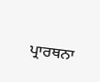ਪ੍ਰਾਰਥਨਾ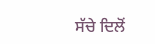ਸੱਚੇ ਦਿਲੋਂ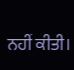ਨਹੀਂ ਕੀਤੀ।